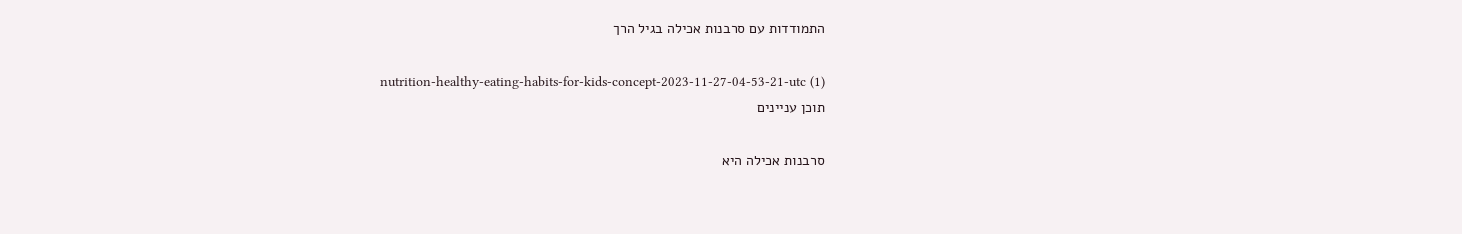התמודדות עם סרבנות אכילה בגיל הרך

nutrition-healthy-eating-habits-for-kids-concept-2023-11-27-04-53-21-utc (1)
תוכן עניינים

סרבנות אכילה היא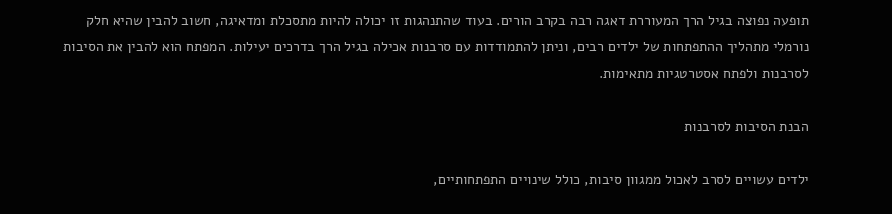תופעה נפוצה בגיל הרך המעוררת דאגה רבה בקרב הורים. בעוד שהתנהגות זו יכולה להיות מתסכלת ומדאיגה, חשוב להבין שהיא חלק נורמלי מתהליך ההתפתחות של ילדים רבים, וניתן להתמודדות עם סרבנות אכילה בגיל הרך בדרכים יעילות. המפתח הוא להבין את הסיבות לסרבנות ולפתח אסטרטגיות מתאימות.

הבנת הסיבות לסרבנות

ילדים עשויים לסרב לאכול ממגוון סיבות, כולל שינויים התפתחותיים,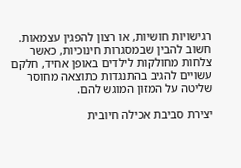רגישויות חושיות, או רצון להפגין עצמאות. חשוב להבין שבמסגרות חינוכיות, כאשר צלחות מחולקות לילדים באופן אחיד, חלקם עשויים להגיב בהתנגדות כתוצאה מחוסר שליטה על המזון המוגש להם.

יצירת סביבת אכילה חיובית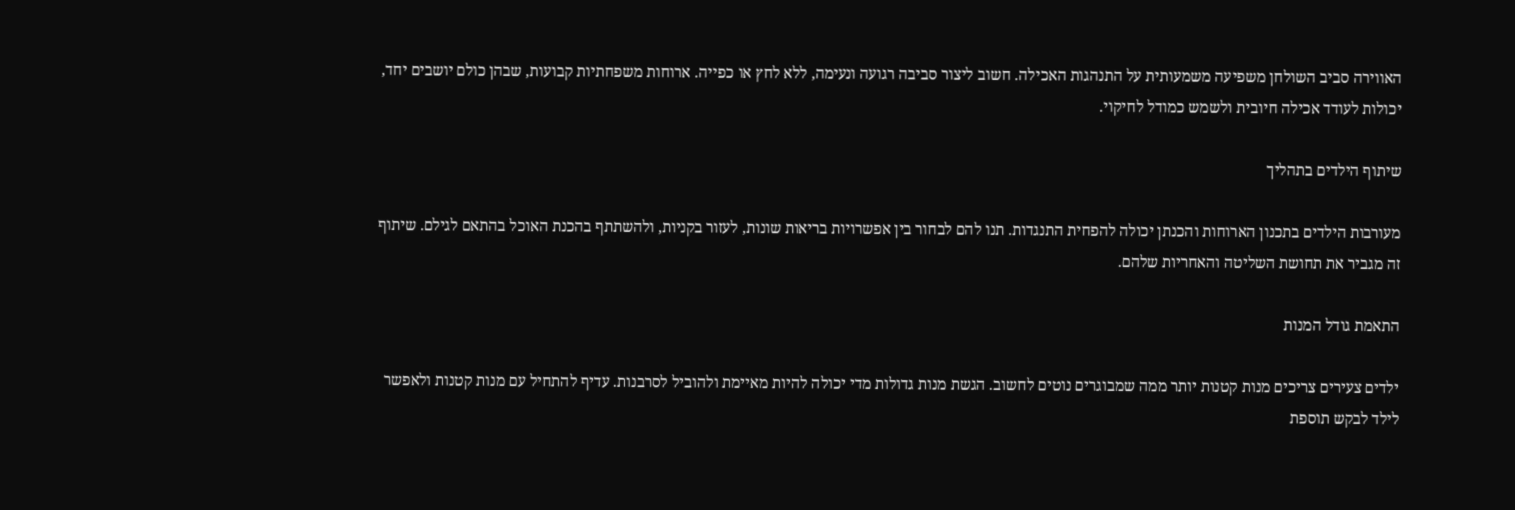האווירה סביב השולחן משפיעה משמעותית על התנהגות האכילה. חשוב ליצור סביבה רגועה ונעימה, ללא לחץ או כפייה. ארוחות משפחתיות קבועות, שבהן כולם יושבים יחד, יכולות לעודד אכילה חיובית ולשמש כמודל לחיקוי.

שיתוף הילדים בתהליך

מעורבות הילדים בתכנון הארוחות והכנתן יכולה להפחית התנגדות. תנו להם לבחור בין אפשרויות בריאות שונות, לעזור בקניות, ולהשתתף בהכנת האוכל בהתאם לגילם. שיתוף זה מגביר את תחושת השליטה והאחריות שלהם.

התאמת גודל המנות

ילדים צעירים צריכים מנות קטנות יותר ממה שמבוגרים נוטים לחשוב. הגשת מנות גדולות מדי יכולה להיות מאיימת ולהוביל לסרבנות. עדיף להתחיל עם מנות קטנות ולאפשר לילד לבקש תוספת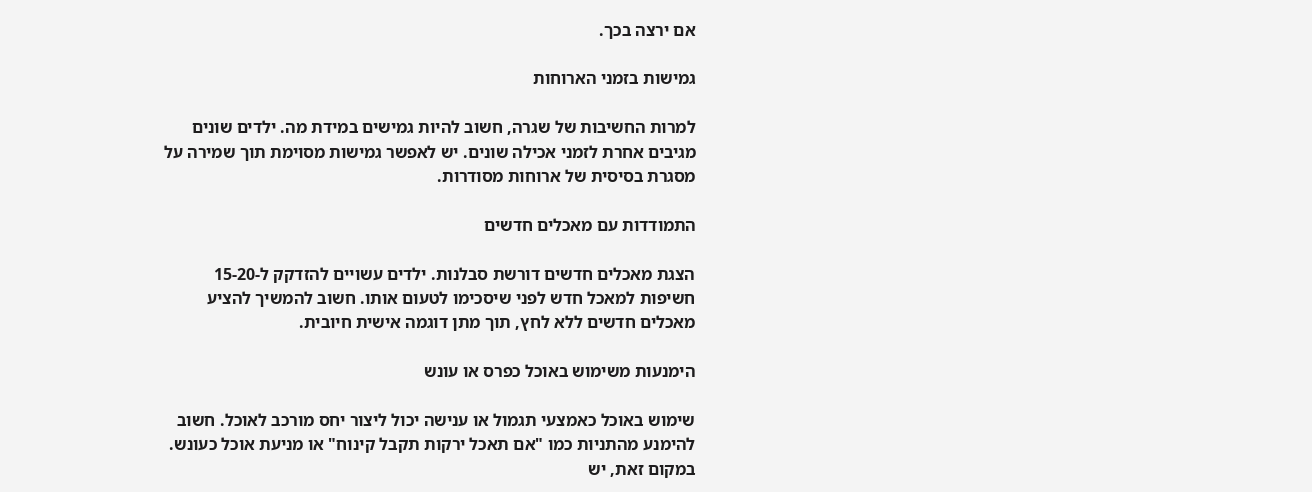אם ירצה בכך.

גמישות בזמני הארוחות

למרות החשיבות של שגרה, חשוב להיות גמישים במידת מה. ילדים שונים מגיבים אחרת לזמני אכילה שונים. יש לאפשר גמישות מסוימת תוך שמירה על מסגרת בסיסית של ארוחות מסודרות.

התמודדות עם מאכלים חדשים

הצגת מאכלים חדשים דורשת סבלנות. ילדים עשויים להזדקק ל-15-20 חשיפות למאכל חדש לפני שיסכימו לטעום אותו. חשוב להמשיך להציע מאכלים חדשים ללא לחץ, תוך מתן דוגמה אישית חיובית.

הימנעות משימוש באוכל כפרס או עונש

שימוש באוכל כאמצעי תגמול או ענישה יכול ליצור יחס מורכב לאוכל. חשוב להימנע מהתניות כמו "אם תאכל ירקות תקבל קינוח" או מניעת אוכל כעונש. במקום זאת, יש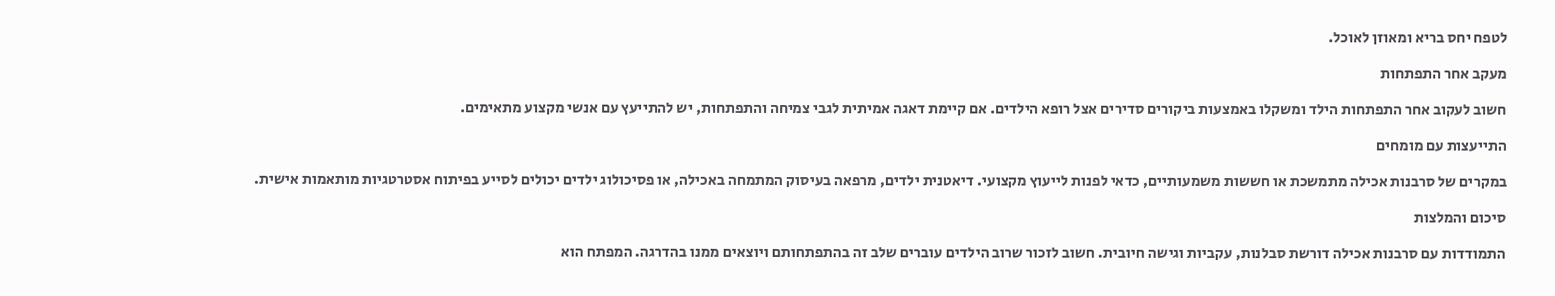לטפח יחס בריא ומאוזן לאוכל.

מעקב אחר התפתחות

חשוב לעקוב אחר התפתחות הילד ומשקלו באמצעות ביקורים סדירים אצל רופא הילדים. אם קיימת דאגה אמיתית לגבי צמיחה והתפתחות, יש להתייעץ עם אנשי מקצוע מתאימים.

התייעצות עם מומחים

במקרים של סרבנות אכילה מתמשכת או חששות משמעותיים, כדאי לפנות לייעוץ מקצועי. דיאטנית ילדים, מרפאה בעיסוק המתמחה באכילה, או פסיכולוג ילדים יכולים לסייע בפיתוח אסטרטגיות מותאמות אישית.

סיכום והמלצות

התמודדות עם סרבנות אכילה דורשת סבלנות, עקביות וגישה חיובית. חשוב לזכור שרוב הילדים עוברים שלב זה בהתפתחותם ויוצאים ממנו בהדרגה. המפתח הוא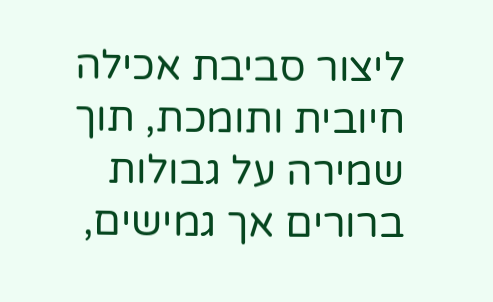ליצור סביבת אכילה חיובית ותומכת, תוך שמירה על גבולות ברורים אך גמישים,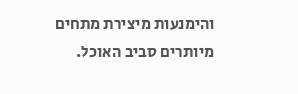והימנעות מיצירת מתחים מיותרים סביב האוכל.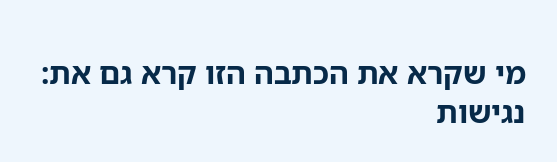מי שקרא את הכתבה הזו קרא גם את:
נגישות